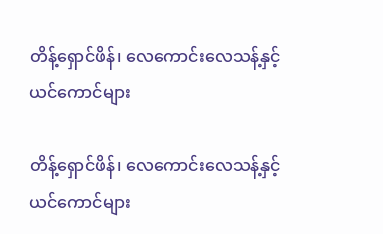တိန့်ရှောင်ဖိန်၊ လေကောင်းလေသန့်နှင့် ယင်ကောင်များ

တိန့်ရှောင်ဖိန်၊ လေကောင်းလေသန့်နှင့် ယင်ကောင်များ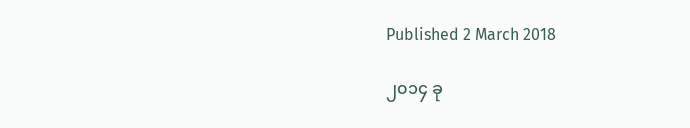Published 2 March 2018

၂၀၁၄ ခု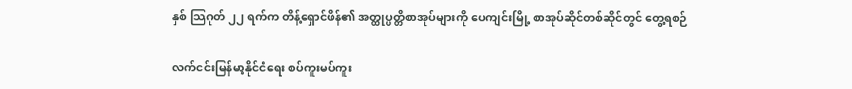နှစ် သြဂုတ် ၂၂ ရက်က တိန့်ရှောင်ဖိန်၏ အတ္ထုပ္ပတ္တိစာအုပ်များကို ပေကျင်းမြို့ စာအုပ်ဆိုင်တစ်ဆိုင်တွင် တွေ့ရစဉ်

လက်ငင်းမြန်မာ့နိုင်ငံရေး စပ်ကူးမပ်ကူး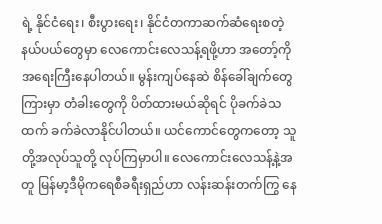ရဲ့ နိုင်ငံရေး၊ စီးပွားရေး၊ နိုင်ငံတကာဆက်ဆံရေးစတဲ့ နယ်ပယ်တွေမှာ လေကောင်းလေသန့်ရဖို့ဟာ အတော့်ကို အရေးကြီးနေပါတယ်။ မွန်းကျပ်နေဆဲ စိန်ခေါ်ချက်တွေကြားမှာ တံခါးတွေကို ပိတ်ထားမယ်ဆိုရင် ပိုခက်ခဲသထက် ခက်ခဲလာနိုင်ပါတယ်။ ယင်ကောင်တွေကတော့ သူတို့အလုပ်သူတို့ လုပ်ကြမှာပါ။ လေကောင်းလေသန့်နဲ့အတူ မြန်မာ့ဒီမိုကရေစီခရီးရှည်ဟာ လန်းဆန်းတက်ကြွ နေ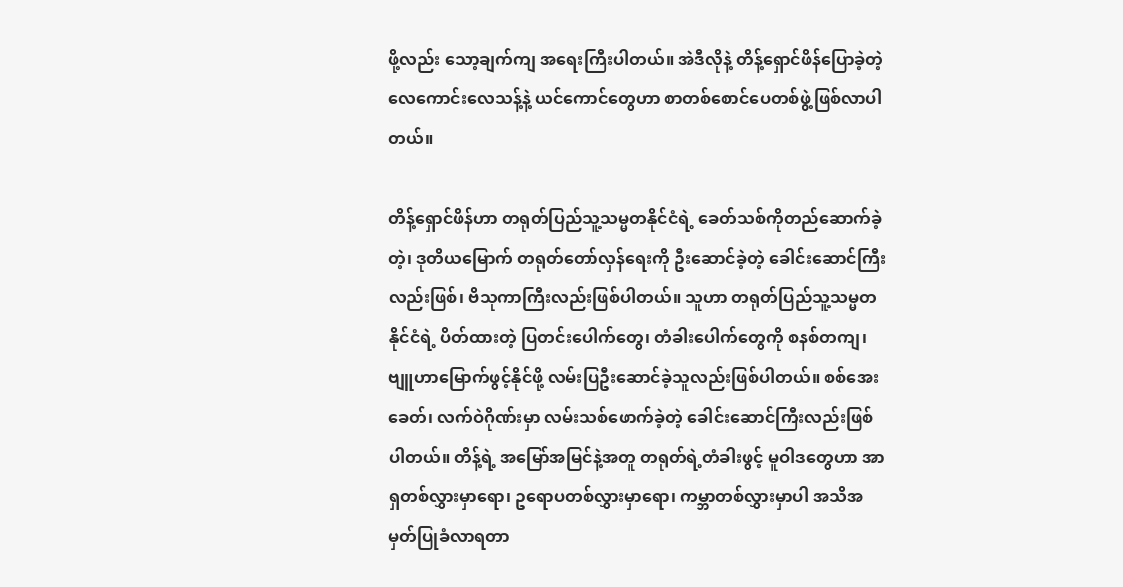ဖို့လည်း သော့ချက်ကျ အရေးကြီးပါတယ်။ အဲဒီလိုနဲ့ တိန့်ရှောင်ဖိန်ပြောခဲ့တဲ့ လေကောင်းလေသန့်နဲ့ ယင်ကောင်တွေဟာ စာတစ်စောင်ပေတစ်ဖွဲ့ဖြစ်လာပါတယ်။

တိန့်ရှောင်ဖိန်ဟာ တရုတ်ပြည်သူ့သမ္မတနိုင်ငံရဲ့ ခေတ်သစ်ကိုတည်ဆောက်ခဲ့တဲ့၊ ဒုတိယမြောက် တရုတ်တော်လှန်ရေးကို ဦးဆောင်ခဲ့တဲ့ ခေါင်းဆောင်ကြီးလည်းဖြစ်၊ ဗိသုကာကြီးလည်းဖြစ်ပါတယ်။ သူဟာ တရုတ်ပြည်သူ့သမ္မတနိုင်ငံရဲ့ ပိတ်ထားတဲ့ ပြတင်းပေါက်တွေ၊ တံခါးပေါက်တွေကို စနစ်တကျ၊ ဗျူဟာမြောက်ဖွင့်နိုင်ဖို့ လမ်းပြဦးဆောင်ခဲ့သူလည်းဖြစ်ပါတယ်။ စစ်အေးခေတ်၊ လက်ဝဲဂိုဏ်းမှာ လမ်းသစ်ဖောက်ခဲ့တဲ့ ခေါင်းဆောင်ကြီးလည်းဖြစ်ပါတယ်။ တိန့်ရဲ့ အမြော်အမြင်နဲ့အတူ တရုတ်ရဲ့တံခါးဖွင့် မူဝါဒတွေဟာ အာရှတစ်လွှားမှာရော၊ ဥရောပတစ်လွှားမှာရော၊ ကမ္ဘာတစ်လွှားမှာပါ အသိအမှတ်ပြုခံလာရတာ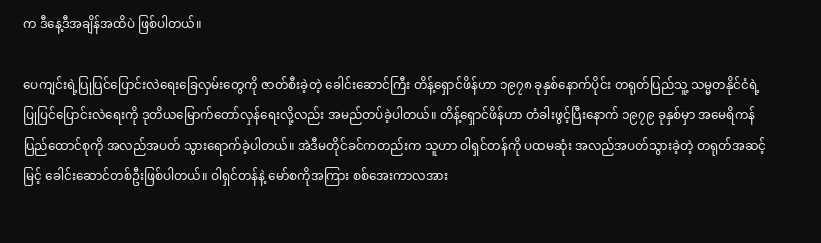က ဒီနေ့ဒီအချိန်အထိပဲ ဖြစ်ပါတယ်။

ပေကျင်းရဲ့ပြုပြင်ပြောင်းလဲရေးခြေလှမ်းတွေကို ဇာတ်စီးခဲ့တဲ့ ခေါင်းဆောင်ကြီး တိန့်ရှောင်ဖိန်ဟာ ၁၉၇၈ ခုနှစ်နောက်ပိုင်း တရုတ်ပြည်သူ့ သမ္မတနိုင်ငံရဲ့ပြုပြင်ပြောင်းလဲရေးကို ဒုတိယမြောက်တော်လှန်ရေးလို့လည်း အမည်တပ်ခဲ့ပါတယ်။ တိန့်ရှောင်ဖိန်ဟာ တံခါးဖွင့်ပြီးနောက် ၁၉၇၉ ခုနှစ်မှာ အမေရိကန်ပြည်ထောင်စုကို အလည်အပတ် သွားရောက်ခဲ့ပါတယ်။ အဲဒီမတိုင်ခင်ကတည်းက သူဟာ ဝါရှင်တန်ကို ပထမဆုံး အလည်အပတ်သွားခဲ့တဲ့ တရုတ်အဆင့်မြင့် ခေါင်းဆောင်တစ်ဦးဖြစ်ပါတယ်။ ဝါရှင်တန်နဲ့ မော်စကိုအကြား စစ်အေးကာလအား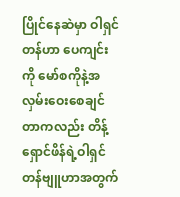ပြိုင်နေဆဲမှာ ဝါရှင်တန်ဟာ ပေကျင်းကို မော်စကိုနဲ့အလှမ်းဝေးစေချင်တာကလည်း တိန့်ရှောင်ဖိန်ရဲ့ဝါရှင်တန်ဗျူဟာအတွက်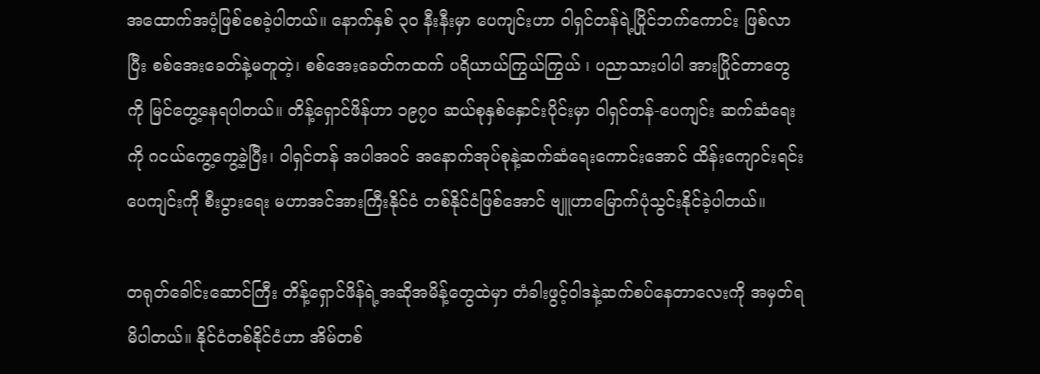အထောက်အပံ့ဖြစ်စေခဲ့ပါတယ်။ နောက်နှစ် ၃၀ နီးနီးမှာ ပေကျင်းဟာ ဝါရှင်တန်ရဲ့ပြိုင်ဘက်ကောင်း ဖြစ်လာပြီး စစ်အေးခေတ်နဲ့မတူတဲ့၊ စစ်အေးခေတ်ကထက် ပရိယာယ်ကြွယ်ကြွယ် ၊ ပညာသားပါပါ အားပြိုင်တာတွေကို မြင်တွေ့နေရပါတယ်။ တိန့်ရှောင်ဖိန်ဟာ ၁၉၇၀ ဆယ်စုနှစ်နှောင်းပိုင်းမှာ ဝါရှင်တန်-ပေကျင်း ဆက်ဆံရေးကို ဂငယ်ကွေ့ကွေ့ခဲ့ပြီး၊ ဝါရှင်တန် အပါအဝင် အနောက်အုပ်စုနဲ့ဆက်ဆံရေးကောင်းအောင် ထိန်းကျောင်းရင်း ပေကျင်းကို စီးပွားရေး မဟာအင်အားကြီးနိုင်ငံ တစ်နိုင်ငံဖြစ်အောင် ဗျူဟာမြောက်ပုံသွင်းနိုင်ခဲ့ပါတယ်။

တရုတ်ခေါင်းဆောင်ကြီး တိန့်ရှောင်ဖိန်ရဲ့အဆိုအမိန့်တွေထဲမှာ တံခါးဖွင့်ဝါဒနဲ့ဆက်စပ်နေတာလေးကို အမှတ်ရမိပါတယ်။ နိုင်ငံတစ်နိုင်ငံဟာ အိမ်တစ်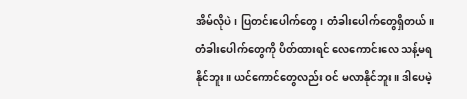အိမ်လိုပဲ၊ ပြတင်းပေါက်တွေ၊ တံခါးပေါက်တွေရှိတယ်။ တံခါးပေါက်တွေကို ပိတ်ထားရင် လေကောင်းလေ သန့်မရနိုင်ဘူး။ ယင်ကောင်တွေလည်း ဝင် မလာနိုင်ဘူး။ ဒါပေမဲ့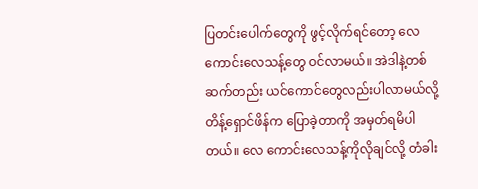ပြတင်းပေါက်တွေကို ဖွင့်လိုက်ရင်တော့ လေကောင်းလေသန့်တွေ ဝင်လာမယ်။ အဲဒါနဲ့တစ်ဆက်တည်း ယင်ကောင်တွေလည်းပါလာမယ်လို့ တိန့်ရှောင်ဖိန်က ပြောခဲ့တာကို အမှတ်ရမိပါတယ်။ လေ ကောင်းလေသန့်ကိုလိုချင်လို့ တံခါး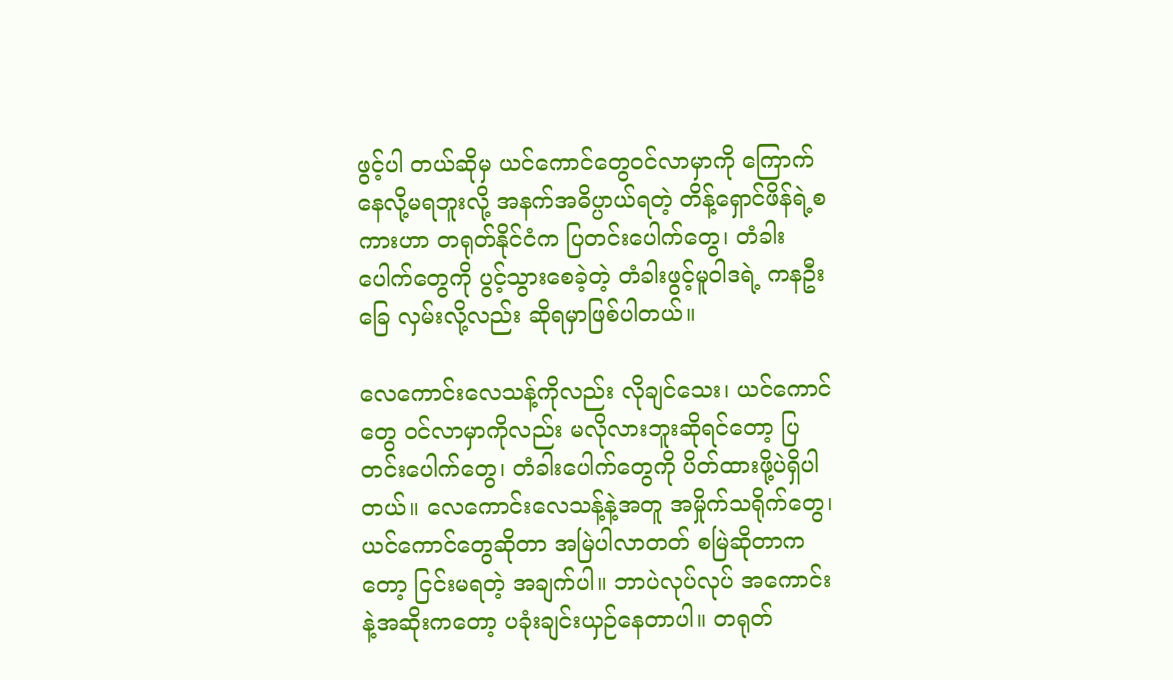ဖွင့်ပါ တယ်ဆိုမှ ယင်ကောင်တွေဝင်လာမှာကို ကြောက်နေလို့မရဘူးလို့ အနက်အဓိပ္ပာယ်ရတဲ့ တိန့်ရှောင်ဖိန်ရဲ့စကားဟာ တရုတ်နိုင်ငံက ပြတင်းပေါက်တွေ၊ တံခါးပေါက်တွေကို ပွင့်သွားစေခဲ့တဲ့ တံခါးဖွင့်မူဝါဒရဲ့ ကနဦးခြေ လှမ်းလို့လည်း ဆိုရမှာဖြစ်ပါတယ်။

လေကောင်းလေသန့်ကိုလည်း လိုချင်သေး၊ ယင်ကောင်တွေ ဝင်လာမှာကိုလည်း မလိုလားဘူးဆိုရင်တော့ ပြတင်းပေါက်တွေ၊ တံခါးပေါက်တွေကို ပိတ်ထားဖို့ပဲရှိပါတယ်။ လေကောင်းလေသန့်နဲ့အတူ အမှိုက်သရိုက်တွေ၊ ယင်ကောင်တွေဆိုတာ အမြဲပါလာတတ် စမြဲဆိုတာကတော့ ငြင်းမရတဲ့ အချက်ပါ။ ဘာပဲလုပ်လုပ် အကောင်းနဲ့အဆိုးကတော့ ပခုံးချင်းယှဉ်နေတာပါ။ တရုတ်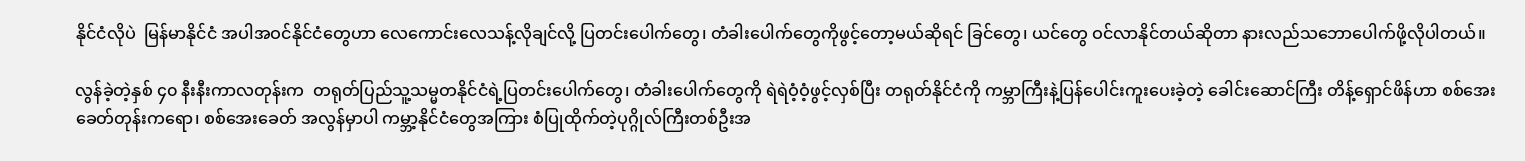နိုင်ငံလိုပဲ  မြန်မာနိုင်ငံ အပါအဝင်နိုင်ငံတွေဟာ လေကောင်းလေသန့်လိုချင်လို့ ပြတင်းပေါက်တွေ၊ တံခါးပေါက်တွေကိုဖွင့်တော့မယ်ဆိုရင် ခြင်တွေ၊ ယင်တွေ ဝင်လာနိုင်တယ်ဆိုတာ နားလည်သဘောပေါက်ဖို့လိုပါတယ်။

လွန်ခဲ့တဲ့နှစ် ၄၀ နီးနီးကာလတုန်းက  တရုတ်ပြည်သူ့သမ္မတနိုင်ငံရဲ့ပြတင်းပေါက်တွေ၊ တံခါးပေါက်တွေကို ရဲရဲဝံ့ဝံ့ဖွင့်လှစ်ပြီး တရုတ်နိုင်ငံကို ကမ္ဘာကြီးနဲ့ပြန်ပေါင်းကူးပေးခဲ့တဲ့ ခေါင်းဆောင်ကြီး တိန့်ရှောင်ဖိန်ဟာ စစ်အေးခေတ်တုန်းကရော၊ စစ်အေးခေတ် အလွန်မှာပါ ကမ္ဘာ့နိုင်ငံတွေအကြား စံပြုထိုက်တဲ့ပုဂ္ဂိုလ်ကြီးတစ်ဦးအ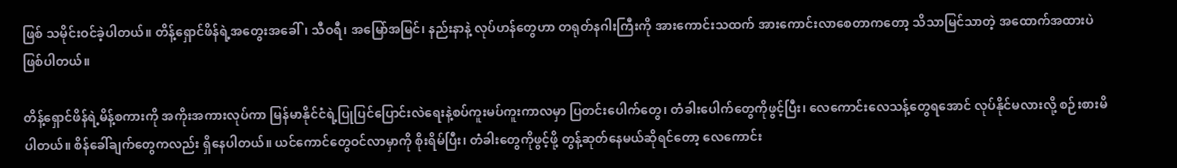ဖြစ် သမိုင်းဝင်ခဲ့ပါတယ်။ တိန့်ရှောင်ဖိန်ရဲ့အတွေးအခေါ်၊ သီဝရီ၊ အမြော်အမြင်၊ နည်းနာနဲ့ လုပ်ဟန်တွေဟာ တရုတ်နဂါးကြီးကို အားကောင်းသထက် အားကောင်းလာစေတာကတော့ သိသာမြင်သာတဲ့ အထောက်အထားပဲဖြစ်ပါတယ်။

တိန့်ရှောင်ဖိန်ရဲ့မိန့်စကားကို အကိုးအကားလုပ်ကာ မြန်မာနိုင်ငံရဲ့ပြုပြင်ပြောင်းလဲရေးနဲ့စပ်ကူးမပ်ကူးကာလမှာ ပြတင်းပေါက်တွေ၊ တံခါးပေါက်တွေကိုဖွင့်ပြီး၊ လေကောင်းလေသန့်တွေရအောင် လုပ်နိုင်မလားလို့ စဉ်းစားမိပါတယ်။ စိန်ခေါ်ချက်တွေကလည်း ရှိနေပါတယ်။ ယင်ကောင်တွေဝင်လာမှာကို စိုးရိမ်ပြီး၊ တံခါးတွေကိုဖွင့်ဖို့ တွန့်ဆုတ်နေမယ်ဆိုရင်တော့ လေကောင်း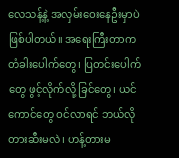လေသန့်နဲ့ အလှမ်းဝေးနေဦးမှာပဲဖြစ်ပါတယ်။ အရေးကြီးတာက တံခါးပေါက်တွေ၊ ပြတင်းပေါက်တွေ ဖွင့်လိုက်လို့ ခြင်တွေ၊ ယင်ကောင်တွေ ဝင်လာရင် ဘယ်လိုတားဆီးမလဲ၊ ဟန့်တားမ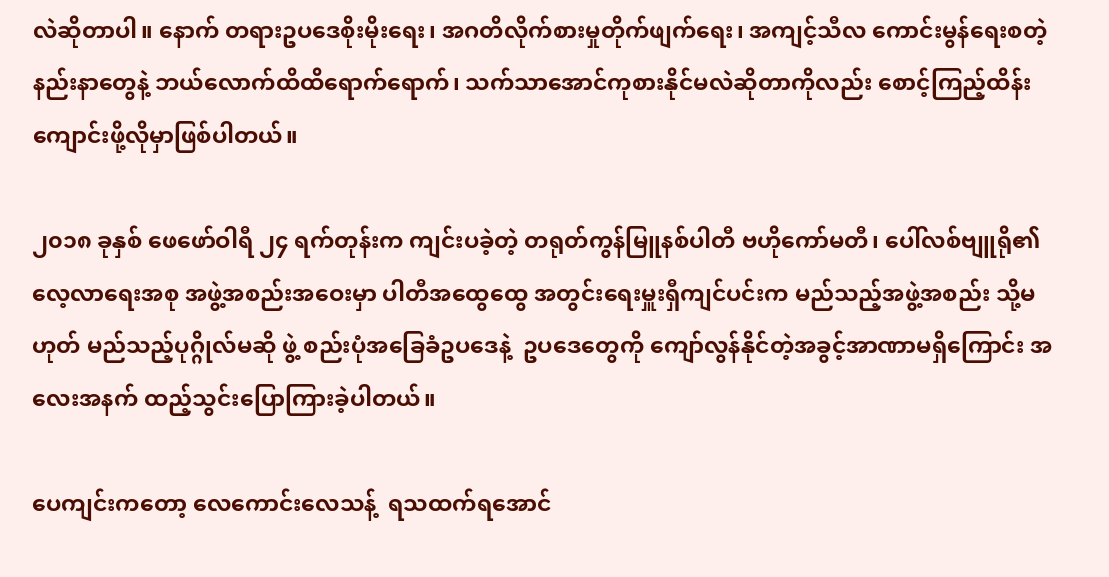လဲဆိုတာပါ။ နောက် တရားဥပဒေစိုးမိုးရေး၊ အဂတိလိုက်စားမှုတိုက်ဖျက်ရေး၊ အကျင့်သီလ ကောင်းမွန်ရေးစတဲ့ နည်းနာတွေနဲ့ ဘယ်လောက်ထိထိရောက်ရောက်၊ သက်သာအောင်ကုစားနိုင်မလဲဆိုတာကိုလည်း စောင့်ကြည့်ထိန်းကျောင်းဖို့လိုမှာဖြစ်ပါတယ်။

၂၀၁၈ ခုနှစ် ဖေဖော်ဝါရီ ၂၄ ရက်တုန်းက ကျင်းပခဲ့တဲ့ တရုတ်ကွန်မြူနစ်ပါတီ ဗဟိုကော်မတီ၊ ပေါ်လစ်ဗျူရို၏လေ့လာရေးအစု အဖွဲ့အစည်းအဝေးမှာ ပါတီအထွေထွေ အတွင်းရေးမှူးရှီကျင်ပင်းက မည်သည့်အဖွဲ့အစည်း သို့မဟုတ် မည်သည့်ပုဂ္ဂိုလ်မဆို ဖွဲ့ စည်းပုံအခြေခံဥပဒေနဲ့  ဥပဒေတွေကို ကျော်လွန်နိုင်တဲ့အခွင့်အာဏာမရှိကြောင်း အလေးအနက် ထည့်သွင်းပြောကြားခဲ့ပါတယ်။

ပေကျင်းကတော့ လေကောင်းလေသန့်  ရသထက်ရအောင်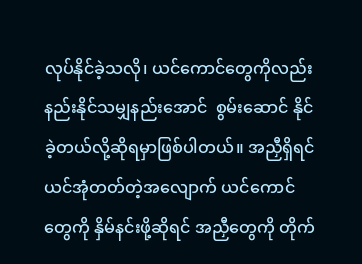လုပ်နိုင်ခဲ့သလို၊ ယင်ကောင်တွေကိုလည်း နည်းနိုင်သမျှနည်းအောင်  စွမ်းဆောင် နိုင်ခဲ့တယ်လို့ဆိုရမှာဖြစ်ပါတယ်။ အညှီရှိရင် ယင်အုံတတ်တဲ့အလျောက် ယင်ကောင်တွေကို နှိမ်နင်းဖို့ဆိုရင် အညှီတွေကို တိုက်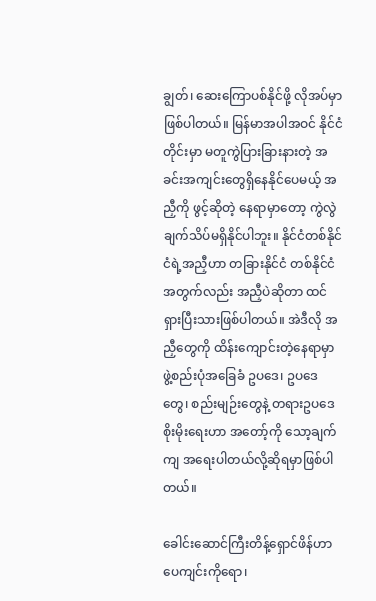ချွတ်၊ ဆေးကြောပစ်နိုင်ဖို့ လိုအပ်မှာဖြစ်ပါတယ်။ မြန်မာအပါအဝင် နိုင်ငံတိုင်းမှာ မတူကွဲပြားခြားနားတဲ့ အခင်းအကျင်းတွေရှိနေနိုင်ပေမယ့် အညှီကို ဖွင့်ဆိုတဲ့ နေရာမှာတော့ ကွဲလွဲချက်သိပ်မရှိနိုင်ပါဘူး။ နိုင်ငံတစ်နိုင်ငံရဲ့အညှီဟာ တခြားနိုင်ငံ တစ်နိုင်ငံအတွက်လည်း အညှီပဲဆိုတာ ထင်ရှားပြီးသားဖြစ်ပါတယ်။ အဲဒီလို အညှီတွေကို ထိန်းကျောင်းတဲ့နေရာမှာ ဖွဲ့စည်းပုံအခြေခံ ဥပဒေ၊ ဥပဒေတွေ၊ စည်းမျဉ်းတွေနဲ့ တရားဥပဒေစိုးမိုးရေးဟာ အတော့်ကို သော့ချက်ကျ အရေးပါတယ်လို့ဆိုရမှာဖြစ်ပါတယ်။

ခေါင်းဆောင်ကြီးတိန့်ရှောင်ဖိန်ဟာ ပေကျင်းကိုရော၊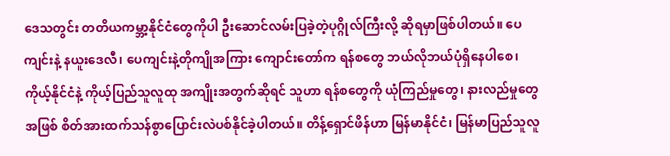ဒေသတွင်း တတိယကမ္ဘာ့နိုင်ငံတွေကိုပါ ဦးဆောင်လမ်းပြခဲ့တဲ့ပုဂ္ဂိုလ်ကြီးလို့ ဆိုရမှာဖြစ်ပါတယ်။ ပေကျင်းနဲ့ နယူးဒေလီ၊ ပေကျင်းနဲ့တိုကျိုအကြား ကျောင်းတော်က ရန်စတွေ ဘယ်လိုဘယ်ပုံရှိနေပါစေ၊ ကိုယ့်နိုင်ငံနဲ့ ကိုယ့်ပြည်သူလူထု အကျိုးအတွက်ဆိုရင် သူဟာ ရန်စတွေကို ယုံကြည်မှုတွေ၊ နားလည်မှုတွေအဖြစ် စိတ်အားထက်သန်စွာပြောင်းလဲပစ်နိုင်ခဲ့ပါတယ်။ တိန့်ရှောင်ဖိန်ဟာ မြန်မာနိုင်ငံ၊ မြန်မာပြည်သူလူ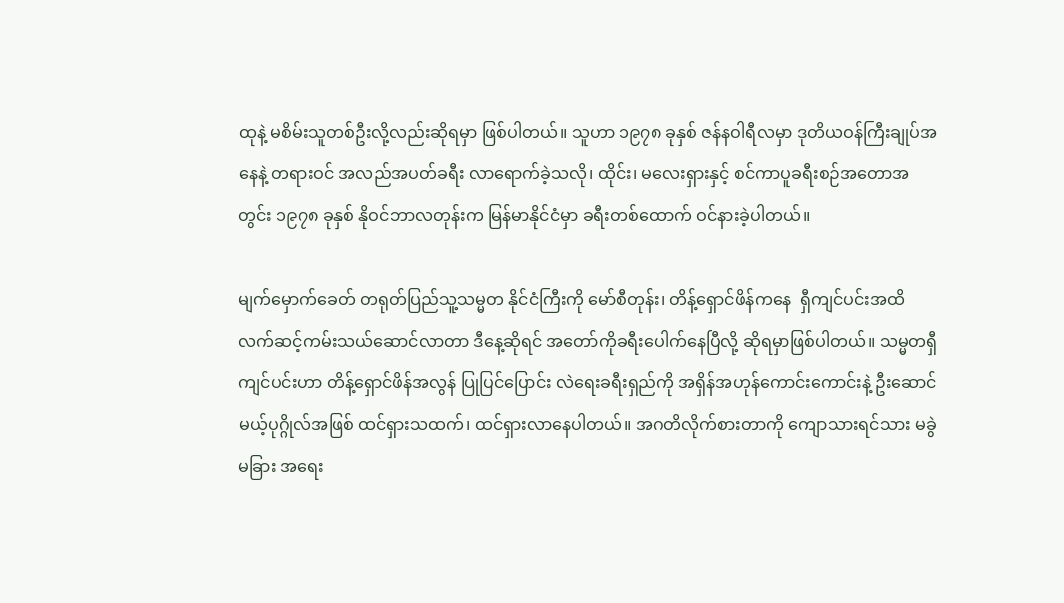ထုနဲ့ မစိမ်းသူတစ်ဦးလို့လည်းဆိုရမှာ ဖြစ်ပါတယ်။ သူဟာ ၁၉၇၈ ခုနှစ် ဇန်နဝါရီလမှာ ဒုတိယဝန်ကြီးချုပ်အနေနဲ့ တရားဝင် အလည်အပတ်ခရီး လာရောက်ခဲ့သလို၊ ထိုင်း၊ မလေးရှားနှင့် စင်ကာပူခရီးစဉ်အတောအတွင်း ၁၉၇၈ ခုနှစ် နိုဝင်ဘာလတုန်းက မြန်မာနိုင်ငံမှာ ခရီးတစ်ထောက် ဝင်နားခဲ့ပါတယ်။

မျက်မှောက်ခေတ် တရုတ်ပြည်သူ့သမ္မတ နိုင်ငံကြီးကို မော်စီတုန်း၊ တိန့်ရှောင်ဖိန်ကနေ  ရှီကျင်ပင်းအထိ လက်ဆင့်ကမ်းသယ်ဆောင်လာတာ ဒီနေ့ဆိုရင် အတော်ကိုခရီးပေါက်နေပြီလို့ ဆိုရမှာဖြစ်ပါတယ်။ သမ္မတရှီကျင်ပင်းဟာ တိန့်ရှောင်ဖိန်အလွန် ပြုပြင်ပြောင်း လဲရေးခရီးရှည်ကို အရှိန်အဟုန်ကောင်းကောင်းနဲ့ ဦးဆောင်မယ့်ပုဂ္ဂိုလ်အဖြစ် ထင်ရှားသထက်၊ ထင်ရှားလာနေပါတယ်။ အဂတိလိုက်စားတာကို ကျောသားရင်သား မခွဲမခြား အရေး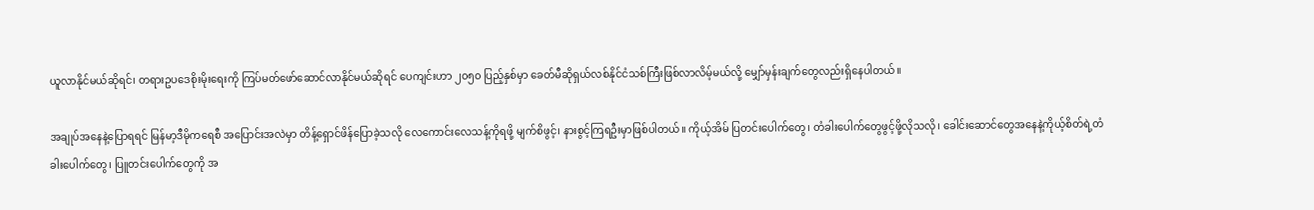ယူလာနိုင်မယ်ဆိုရင်၊ တရားဥပဒေစိုးမိုးရေးကို ကြပ်မတ်ဖော်ဆောင်လာနိုင်မယ်ဆိုရင် ပေကျင်းဟာ ၂၀၅၀ ပြည့်နှစ်မှာ ခေတ်မီဆိုရှယ်လစ်နိုင်ငံသစ်ကြီးဖြစ်လာလိမ့်မယ်လို့ မျှော်မှန်းချက်တွေလည်းရှိနေပါတယ်။

အချုပ်အနေနဲ့ပြောရရင် မြန်မာ့ဒီမိုကရေစီ အပြောင်းအလဲမှာ တိန့်ရှောင်ဖိန်ပြောခဲ့သလို လေကောင်းလေသန့်ကိုရဖို့ မျက်စိဖွင့်၊ နားစွင့်ကြရဦးမှာဖြစ်ပါတယ်။ ကိုယ့်အိမ် ပြတင်းပေါက်တွေ၊ တံခါးပေါက်တွေဖွင့်ဖို့လိုသလို၊ ခေါင်းဆောင်တွေအနေနဲ့ကိုယ့်စိတ်ရဲ့တံခါးပေါက်တွေ၊ ပြူတင်းပေါက်တွေကို အ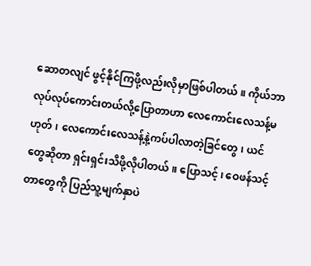ဆောတလျင် ဖွင့်နိုင်ကြဖို့လည်းလိုမှာဖြစ်ပါတယ်။ ကိုယ်ဘာလုပ်လုပ်ကောင်းတယ်လို့ပြောတာဟာ လေကောင်းလေသန့်မဟုတ်၊ လေကောင်းလေသန့်နဲ့ကပ်ပါလာတဲ့ခြင်တွေ၊ ယင်တွေဆိုတာ ရှင်းရှင်းသိဖို့လိုပါတယ်။ ပြောသင့်၊ ဝေဖန်သင့်တာတွေကို ပြည်သူ့မျက်နှာပဲ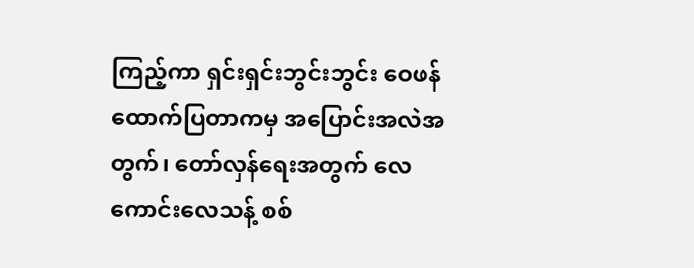ကြည့်ကာ ရှင်းရှင်းဘွင်းဘွင်း ဝေဖန် ထောက်ပြတာကမှ အပြောင်းအလဲအတွက်၊ တော်လှန်ရေးအတွက် လေကောင်းလေသန့် စစ်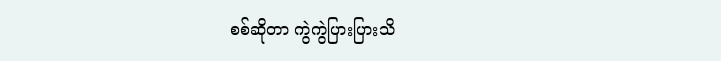စစ်ဆိုတာ ကွဲကွဲပြားပြားသိ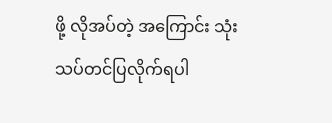ဖို့ လိုအပ်တဲ့ အကြောင်း သုံးသပ်တင်ပြလိုက်ရပါ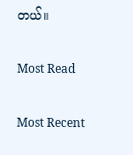တယ်။

Most Read

Most Recent